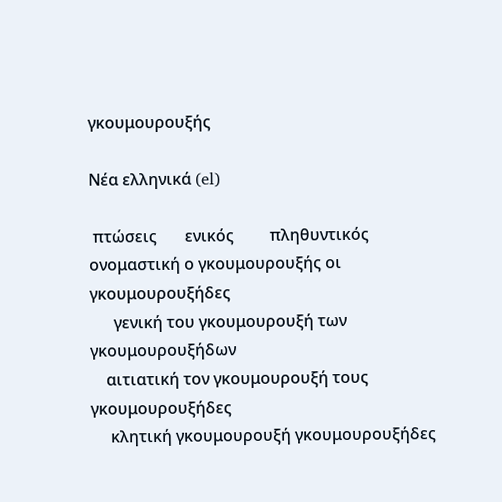γκουμουρουξής

Νέα ελληνικά (el)

 πτώσεις       ενικός         πληθυντικός
ονομαστική ο γκουμουρουξής οι γκουμουρουξήδες
      γενική του γκουμουρουξή των γκουμουρουξήδων
    αιτιατική τον γκουμουρουξή τους γκουμουρουξήδες
     κλητική γκουμουρουξή γκουμουρουξήδες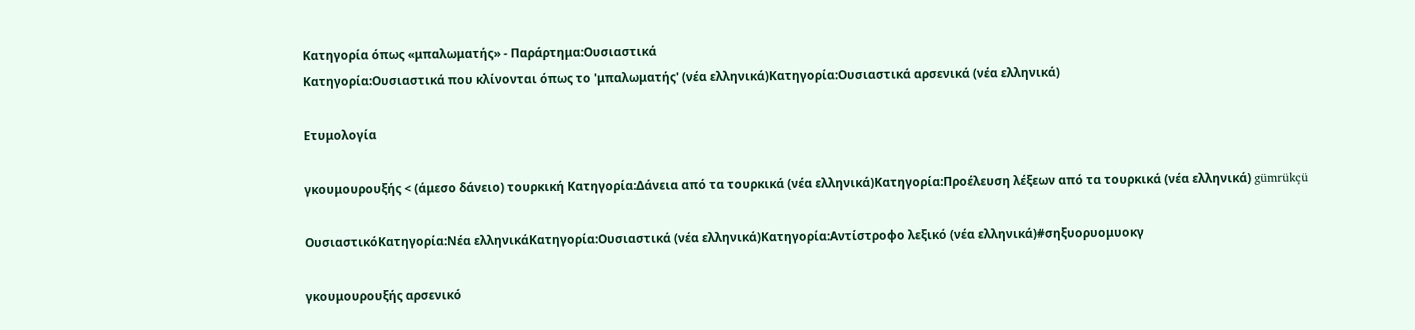Κατηγορία όπως «μπαλωματής» - Παράρτημα:Ουσιαστικά
Κατηγορία:Ουσιαστικά που κλίνονται όπως το 'μπαλωματής' (νέα ελληνικά)Κατηγορία:Ουσιαστικά αρσενικά (νέα ελληνικά)

Ετυμολογία

γκουμουρουξής < (άμεσο δάνειο) τουρκική Κατηγορία:Δάνεια από τα τουρκικά (νέα ελληνικά)Κατηγορία:Προέλευση λέξεων από τα τουρκικά (νέα ελληνικά) gümrükçü

ΟυσιαστικόΚατηγορία:Νέα ελληνικάΚατηγορία:Ουσιαστικά (νέα ελληνικά)Κατηγορία:Αντίστροφο λεξικό (νέα ελληνικά)#σηξυορυομυοκγ

γκουμουρουξής αρσενικό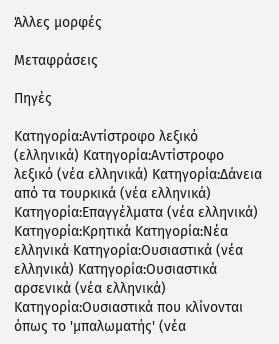Άλλες μορφές

Μεταφράσεις

Πηγές

Κατηγορία:Αντίστροφο λεξικό (ελληνικά) Κατηγορία:Αντίστροφο λεξικό (νέα ελληνικά) Κατηγορία:Δάνεια από τα τουρκικά (νέα ελληνικά) Κατηγορία:Επαγγέλματα (νέα ελληνικά) Κατηγορία:Κρητικά Κατηγορία:Νέα ελληνικά Κατηγορία:Ουσιαστικά (νέα ελληνικά) Κατηγορία:Ουσιαστικά αρσενικά (νέα ελληνικά) Κατηγορία:Ουσιαστικά που κλίνονται όπως το 'μπαλωματής' (νέα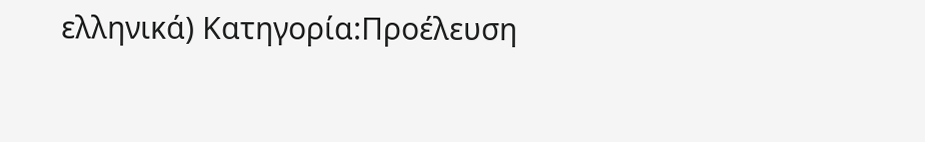ελληνικά) Κατηγορία:Προέλευση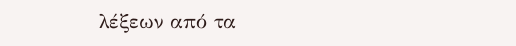λέξεων από τα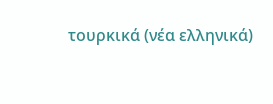τουρκικά (νέα ελληνικά)